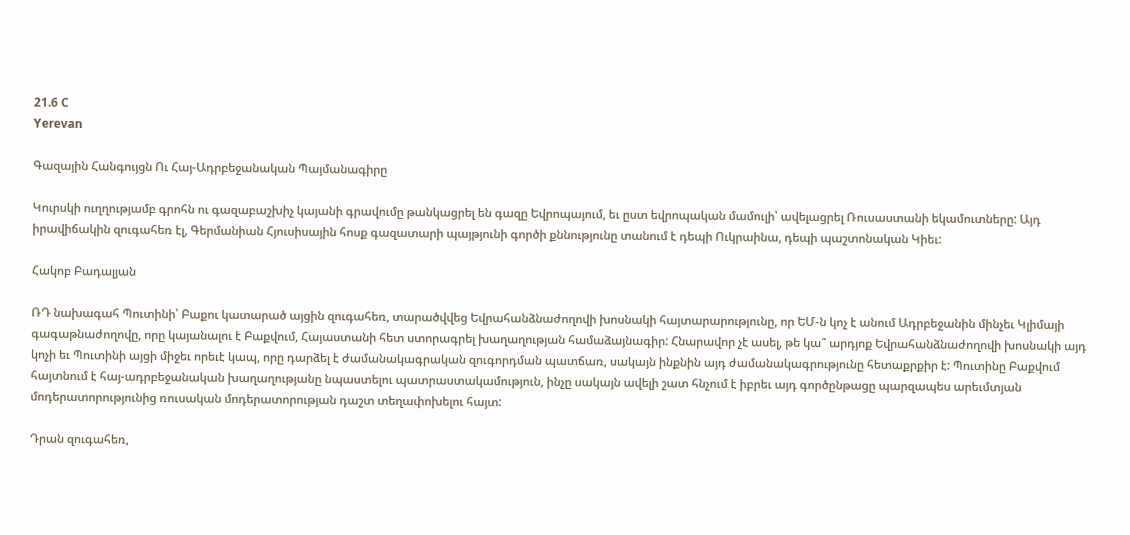21.6 C
Yerevan

Գազային Հանգույցն Ու Հայ-Ադրբեջանական Պայմանագիրը

Կուրսկի ուղղությամբ գրոհն ու գազաբաշխիչ կայանի գրավումը թանկացրել են գազը Եվրոպայում, եւ ըստ եվրոպական մամուլի՝ ավելացրել Ռուսաստանի եկամուտները: Այդ իրավիճակին զուգահեռ էլ, Գերմանիան Հյուսիսային հոսք գազատարի պայթյունի գործի քննությունը տանում է դեպի Ուկրաինա, դեպի պաշտոնական Կիեւ:

Հակոբ Բադալյան

ՌԴ նախագահ Պուտինի՝ Բաքու կատարած այցին զուգահեռ, տարածվվեց Եվրահանձնաժողովի խոսնակի հայտարարությունը, որ ԵՄ‑ն կոչ է անում Ադրբեջանին մինչեւ Կլիմայի գագաթնաժողովը, որը կայանալու է Բաքվում, Հայաստանի հետ ստորագրել խաղաղության համաձայնագիր: Հնարավոր չէ ասել, թե կա՞ արդյոք Եվրահանձնաժողովի խոսնակի այդ կոչի եւ Պուտինի այցի միջեւ որեւէ կապ, որը դարձել է ժամանակագրական զուգորդման պատճառ, սակայն ինքնին այդ ժամանակագրությունը հետաքրքիր է: Պուտինը Բաքվում հայտնում է հայ-ադրբեջանական խաղաղությանը նպաստելու պատրաստակամություն, ինչը սակայն ավելի շատ հնչում է իբրեւ այդ գործընթացը պարզապես արեւմտյան մոդերատորությունից ռուսական մոդերատորության դաշտ տեղափոխելու հայտ:

Դրան զուգահեռ,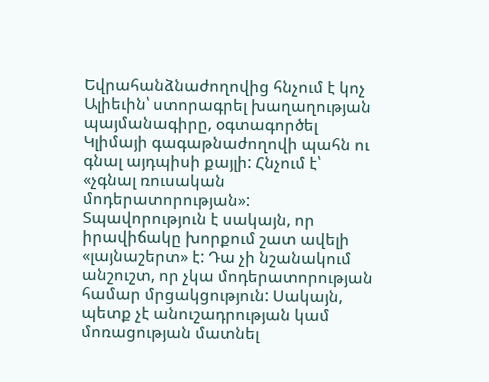Եվրահանձնաժողովից հնչում է կոչ Ալիեւին՝ ստորագրել խաղաղության պայմանագիրը, օգտագործել Կլիմայի գագաթնաժողովի պահն ու գնալ այդպիսի քայլի: Հնչում է՝ «չգնալ ռուսական մոդերատորության»: Տպավորություն է սակայն, որ իրավիճակը խորքում շատ ավելի «լայնաշերտ» է: Դա չի նշանակում անշուշտ, որ չկա մոդերատորության համար մրցակցություն: Սակայն, պետք չէ անուշադրության կամ մոռացության մատնել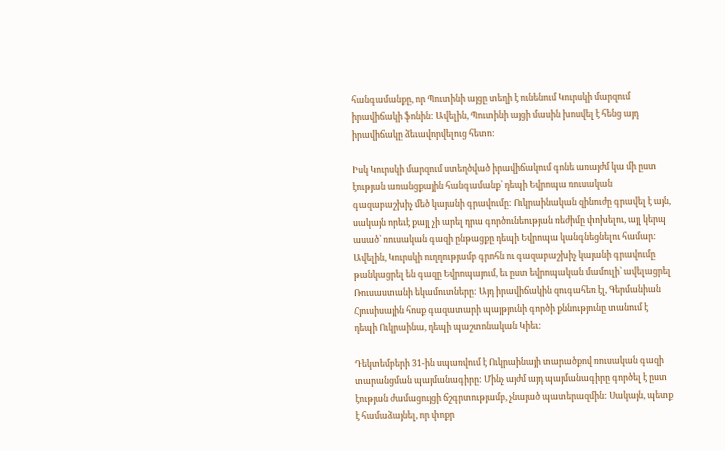հանգամանքը, որ Պուտինի այցը տեղի է ունենում Կուրսկի մարզում իրավիճակի ֆոնին: Ավելին, Պուտինի այցի մասին խոսվել է հենց այդ իրավիճակը ձեւավորվելուց հետո:

Իսկ Կուրսկի մարզում ստեղծված իրավիճակում գոնե առայժմ կա մի ըստ էության առանցքային հանգամանք՝ դեպի Եվրոպա ռուսական գազաբաշխիչ մեծ կայանի գրավումը: Ուկրաինական զինուժը գրավել է այն, սակայն որեւէ քայլ չի արել դրա գործունեության ռեժիմը փոխելու, այլ կերպ ասած՝ ռուսական գազի ընթացքը դեպի Եվրոպա կանգնեցնելու համար: Ավելին, Կուրսկի ուղղությամբ գրոհն ու գազաբաշխիչ կայանի գրավումը թանկացրել են գազը Եվրոպայում, եւ ըստ եվրոպական մամուլի՝ ավելացրել Ռուսաստանի եկամուտները: Այդ իրավիճակին զուգահեռ էլ, Գերմանիան Հյուսիսային հոսք գազատարի պայթյունի գործի քննությունը տանում է դեպի Ուկրաինա, դեպի պաշտոնական Կիեւ:

Դեկտեմբերի 31-ին սպառվում է Ուկրաինայի տարածքով ռուսական գազի տարանցման պայմանագիրը: Մինչ այժմ այդ պայմանագիրը գործել է ըստ էության ժամացույցի ճշգրտությամբ, չնայած պատերազմին: Սակայն, պետք է համաձայնել, որ փոքր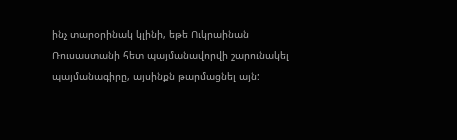ինչ տարօրինակ կլինի, եթե Ուկրաինան Ռուսաստանի հետ պայմանավորվի շարունակել պայմանագիրը, այսինքն թարմացնել այն: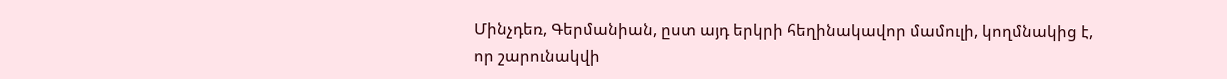Մինչդեռ, Գերմանիան, ըստ այդ երկրի հեղինակավոր մամուլի, կողմնակից է, որ շարունակվի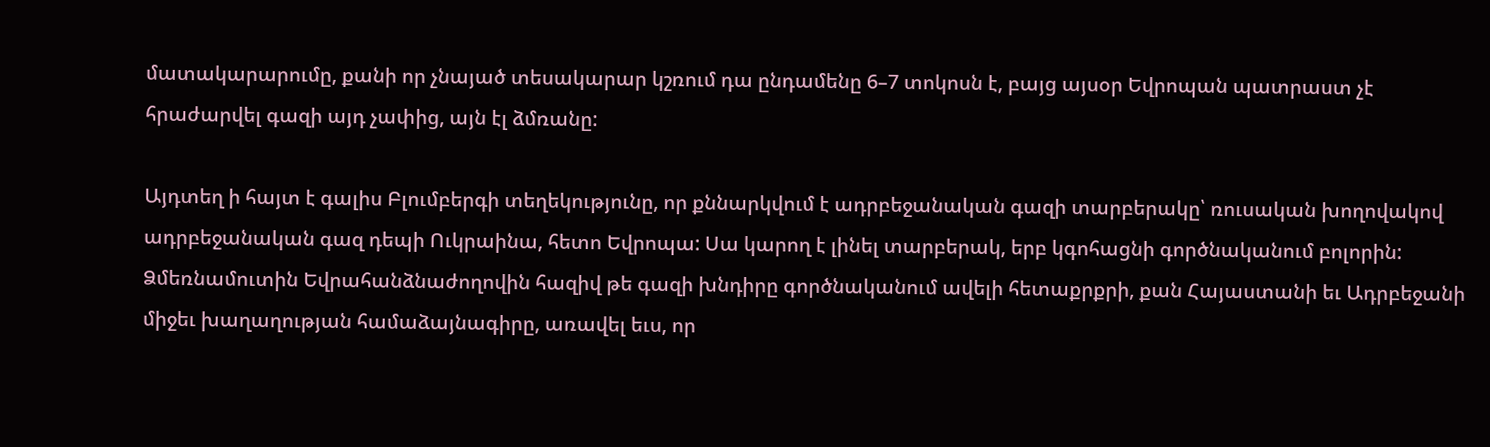մատակարարումը, քանի որ չնայած տեսակարար կշռում դա ընդամենը 6–7 տոկոսն է, բայց այսօր Եվրոպան պատրաստ չէ հրաժարվել գազի այդ չափից, այն էլ ձմռանը:

Այդտեղ ի հայտ է գալիս Բլումբերգի տեղեկությունը, որ քննարկվում է ադրբեջանական գազի տարբերակը՝ ռուսական խողովակով ադրբեջանական գազ դեպի Ուկրաինա, հետո Եվրոպա: Սա կարող է լինել տարբերակ, երբ կգոհացնի գործնականում բոլորին: Ձմեռնամուտին Եվրահանձնաժողովին հազիվ թե գազի խնդիրը գործնականում ավելի հետաքրքրի, քան Հայաստանի եւ Ադրբեջանի միջեւ խաղաղության համաձայնագիրը, առավել եւս, որ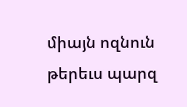միայն ոզնուն թերեւս պարզ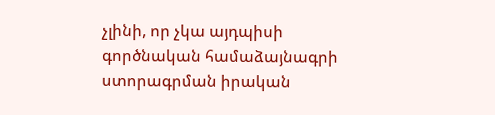չլինի, որ չկա այդպիսի գործնական համաձայնագրի ստորագրման իրական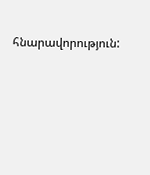հնարավորություն: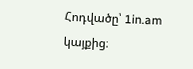Հոդվածը՝ 1in.am կայքից։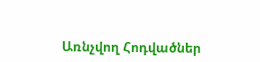Առնչվող Հոդվածներ